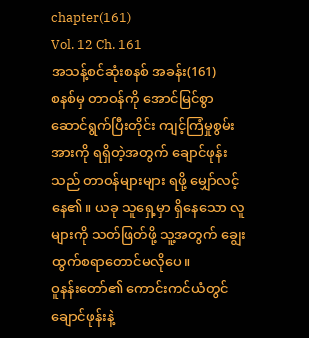chapter(161)
Vol. 12 Ch. 161
အသန့်စင်ဆုံးစနစ် အခန်း(161)
စနစ်မှ တာဝန်ကို အောင်မြင်စွာ ဆောင်ရွက်ပြီးတိုင်း ကျင့်ကြံမှုစွမ်းအားကို ရရှိတဲ့အတွက် ချောင်ဖုန်းသည် တာဝန်များများ ရဖို့ မျှော်လင့်နေ၏။ ယခု သူရှေ့မှာ ရှိနေသော လူများကို သတ်ဖြတ်ဖို့ သူ့အတွက် ချွေးထွက်စရာတောင်မလိုပေ။
ဝူနန်းတော်၏ ကောင်းကင်ယံတွင် ချောင်ဖုန်းနဲ့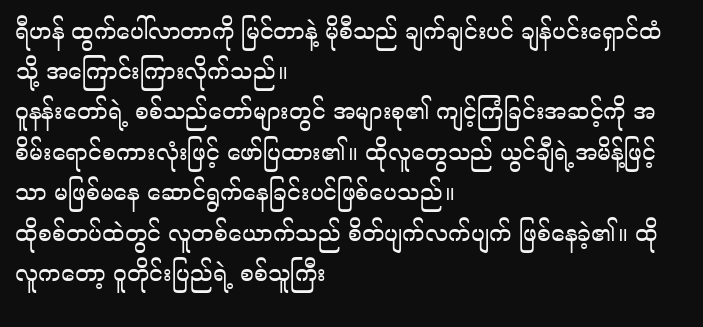ရီဟန် ထွက်ပေါ်လာတာကို မြင်တာနဲ့ မိုစီသည် ချက်ချင်းပင် ချန်ပင်းရှောင်ထံသို့ အကြောင်းကြားလိုက်သည်။
ဝူနန်းတော်ရဲ့ စစ်သည်တော်များတွင် အများစု၏ ကျင့်ကြံခြင်းအဆင့်ကို အစိမ်းရောင်စကားလုံးဖြင့် ဖော်ပြထား၏။ ထိုလူတွေသည် ယွင်ချီရဲ့အမိန့်ဖြင့်သာ မဖြစ်မနေ ဆောင်ရွက်နေခြင်းပင်ဖြစ်ပေသည်။
ထိုစစ်တပ်ထဲတွင် လူတစ်ယောက်သည် စိတ်ပျက်လက်ပျက် ဖြစ်နေခဲ့၏။ ထိုလူကတော့ ဝူတိုင်းပြည်ရဲ့ စစ်သူကြီး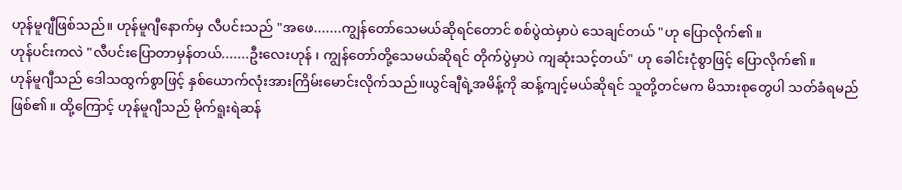ဟုန်မူဂျီဖြစ်သည်။ ဟုန်မူဂျီနောက်မှ လီပင်းသည် "အဖေ.......ကျွန်တော်သေမယ်ဆိုရင်တောင် စစ်ပွဲထဲမှာပဲ သေချင်တယ် "ဟု ပြောလိုက်၏။
ဟုန်ပင်းကလဲ "လီပင်းပြောတာမှန်တယ်.......ဦးလေးဟုန် ၊ ကျွန်တော်တို့သေမယ်ဆိုရင် တိုက်ပွဲမှာပဲ ကျဆုံးသင့်တယ်" ဟု ခေါင်းငုံစွာဖြင့် ပြောလိုက်၏။
ဟုန်မူဂျီသည် ဒေါသထွက်စွာဖြင့် နှစ်ယောက်လုံးအားကြိမ်းမောင်းလိုက်သည်။ယွင်ချီရဲ့အမိန့်ကို ဆန့်ကျင့်မယ်ဆိုရင် သူတို့တင်မက မိသားစုတွေပါ သတ်ခံရမည် ဖြစ်၏။ ထို့ကြောင့် ဟုန်မူဂျီသည် မိုက်ရူးရဲဆန်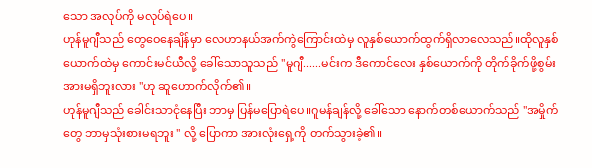သော အလုပ်ကို မလုပ်ရဲပေ။
ဟုန်မူဂျီသည် တွေဝေနေချိန်မှာ လေဟာနယ်အက်ကွဲကြောင်းထဲမှ လူနှစ်ယောက်ထွက်ရှိလာလေသည်။ထိုလူနှစ်ယောက်ထဲမှ ကောင်းမင်ယီလို့ ခေါ်သောသူသည် "မူဂျီ......မင်းက ဒီကောင်လေး နှစ်ယောက်ကို တိုက်ခိုက်ဖို့စွမ်းအားမရှိဘူးလား "ဟု ဆူဟောက်လိုက်၏။
ဟုန်မူဂျီသည် ခေါင်းသာငုံနေပြီး ဘာမှ ပြန်မပြောရဲပေ။ဂူမန်ချန်လို့ ခေါ်သော နောက်တစ်ယောက်သည် "အမှိုက်တွေ ဘာမှသုံးစားမရဘူး " လို့ ပြောကာ အားလုံးရှေ့ကို တက်သွားခဲ့၏။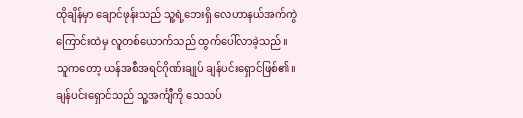ထိုချိန်မှာ ချောင်ဖုန်းသည် သူ့ရဲ့ဘေးရှိ လေဟာနယ်အက်ကွဲကြောင်းထဲမှ လူတစ်ယောက်သည် ထွက်ပေါ်လာခဲ့သည်။
သူကတော့ ယန်အစီအရင်ဂိုဏ်းချုပ် ချန်ပင်းရှောင်ဖြစ်၏။ ချန်ပင်းရှောင်သည် သူ့အင်္ကျီကို သေသပ်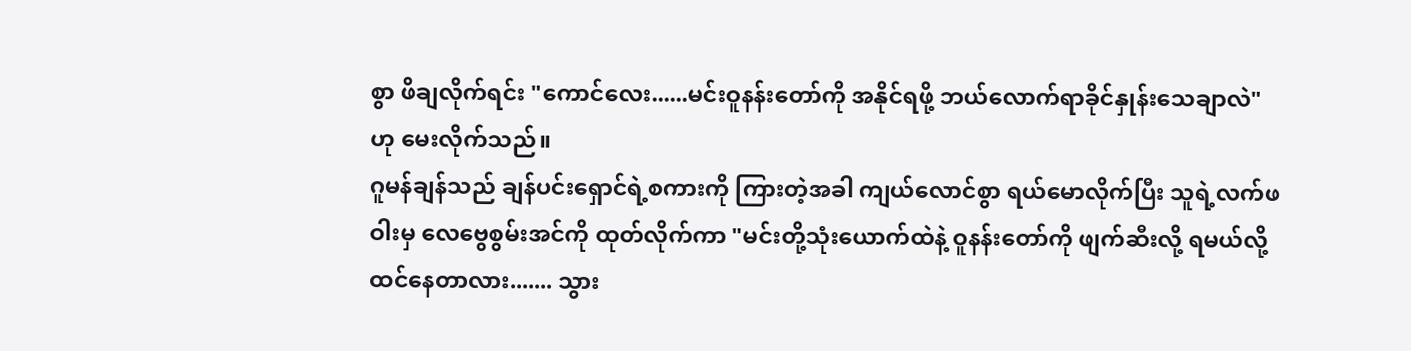စွာ ဖိချလိုက်ရင်း "ကောင်လေး......မင်းဝူနန်းတော်ကို အနိုင်ရဖို့ ဘယ်လောက်ရာခိုင်နှုန်းသေချာလဲ" ဟု မေးလိုက်သည်။
ဂူမန်ချန်သည် ချန်ပင်းရှောင်ရဲ့စကားကို ကြားတဲ့အခါ ကျယ်လောင်စွာ ရယ်မောလိုက်ပြီး သူရဲ့လက်ဖဝါးမှ လေဗွေစွမ်းအင်ကို ထုတ်လိုက်ကာ "မင်းတို့သုံးယောက်ထဲနဲ့ ဝူနန်းတော်ကို ဖျက်ဆီးလို့ ရမယ်လို့ ထင်နေတာလား....... သွား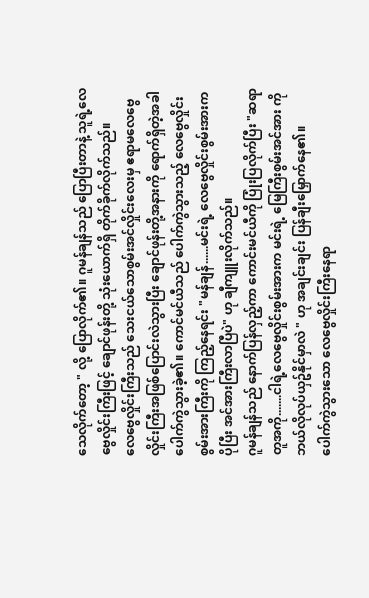သေလိုက်တော့ " လို့ ပြောလိုက်၏။ ဂူမန်ချန်သည် ပြောပြီးတာနဲ့ သူရဲ့လေဗွေလှိုင်းကြီးဖြင့် ချောင်ဖုန်းတို့ သုံးယောက်ရှိ တိုက်ခိုက်လိုက်သည်။
လေဗွေလှိုင်းကြီးသည် သေးငယ်သောစွမ်းအင်လှိုင်းလေးမှ ဧရာမလေဗွေလှိုင်းကြီးအဖြစ်ပြောင်းလဲသွားပြီး ချောင်ဖုန်းတို့အနားကို ရောက်ရှိတဲ့အခါ ပေါက်ကွဲသွားခဲ့၏။ ကောင်မင်ယီသည် ပေါက်ကွဲသွားသည့် လေဗွေလှိုင်းစွမ်းအားကြီးကို ကြည့်နေရင်း "မန်ချန်......မင်းရဲ့ လေဗွေလှိုင်းစွမ်းအားက ပိုပြီး အင်အားကြီးလာပြီပဲ" ဟု ချီကျူးလိုက်သည်။
ဂူမန်ချန်သည် နောက်ပြန်လှည့်ကာ ကောင်းမင်ယီကို ပြုံးပြလိုက်ပြီး "ဆရာတူအကို.......ငါရဲ့လေဗွေလှိုင်းစွမ်းအားက မင်းရဲ့ မြေကြီးစွမ်းအင်အား ကို ဘယ်လိုလုပ်ယှဥ်နိုင်မှာလဲ " ဟု အချင်းချင်း ပြန်ချီးမြှောက်နေ၏။
ပေါက်ကွဲသွားသော လေဗွေလှိုင်းကြီးနေရာ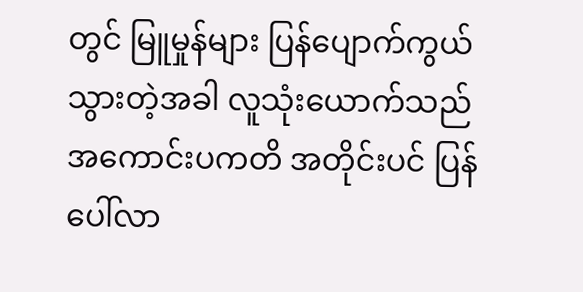တွင် မြူမှုန်များ ပြန်ပျောက်ကွယ်သွားတဲ့အခါ လူသုံးယောက်သည် အကောင်းပကတိ အတိုင်းပင် ပြန်ပေါ်လာ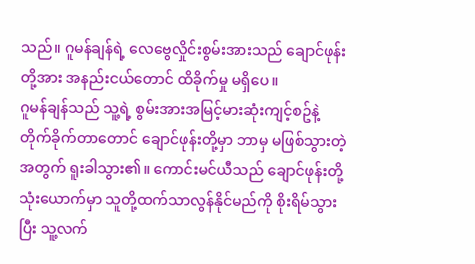သည်။ ဂူမန်ချန်ရဲ့ လေဗွေလှိုင်းစွမ်းအားသည် ချောင်ဖုန်းတို့အား အနည်းငယ်တောင် ထိခိုက်မှု မရှိပေ။
ဂူမန်ချန်သည် သူ့ရဲ့ စွမ်းအားအမြင့်မားဆုံးကျင့်စဥ်နဲ့ တိုက်ခိုက်တာတောင် ချောင်ဖုန်းတို့မှာ ဘာမှ မဖြစ်သွားတဲ့အတွက် ရူးခါသွား၏။ ကောင်းမင်ယီသည် ချောင်ဖုန်းတို့ သုံးယောက်မှာ သူတို့ထက်သာလွန်နိုင်မည်ကို စိုးရိမ်သွားပြီး သူ့လက်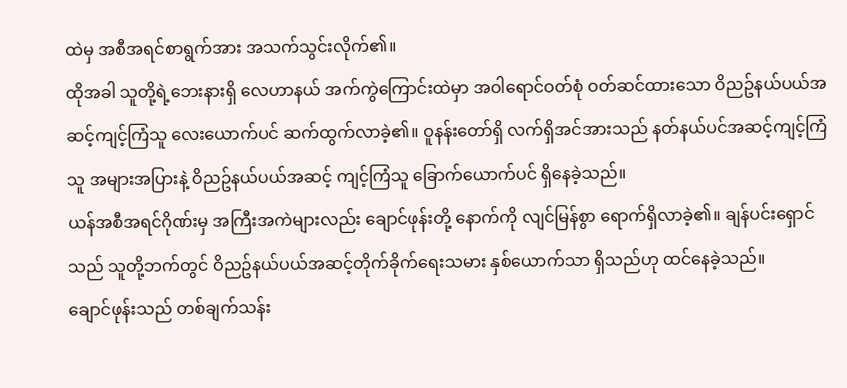ထဲမှ အစီအရင်စာရွက်အား အသက်သွင်းလိုက်၏။
ထိုအခါ သူတို့ရဲ့ဘေးနားရှိ လေဟာနယ် အက်ကွဲကြောင်းထဲမှာ အဝါရောင်ဝတ်စုံ ဝတ်ဆင်ထားသော ဝိညဥ်နယ်ပယ်အဆင့်ကျင့်ကြံသူ လေးယောက်ပင် ဆက်ထွက်လာခဲ့၏။ ဝူနန်းတော်ရှိ လက်ရှိအင်အားသည် နတ်နယ်ပင်အဆင့်ကျင့်ကြံသူ အများအပြားနဲ့ ဝိညဥ်နယ်ပယ်အဆင့် ကျင့်ကြံသူ ခြောက်ယောက်ပင် ရှိနေခဲ့သည်။
ယန်အစီအရင်ဂိုဏ်းမှ အကြီးအကဲများလည်း ချောင်ဖုန်းတို့ နောက်ကို လျင်မြန်စွာ ရောက်ရှိလာခဲ့၏။ ချန်ပင်းရှောင်သည် သူတို့ဘက်တွင် ဝိညဥ်နယ်ပယ်အဆင့်တိုက်ခိုက်ရေးသမား နှစ်ယောက်သာ ရှိသည်ဟု ထင်နေခဲ့သည်။
ချောင်ဖုန်းသည် တစ်ချက်သန်း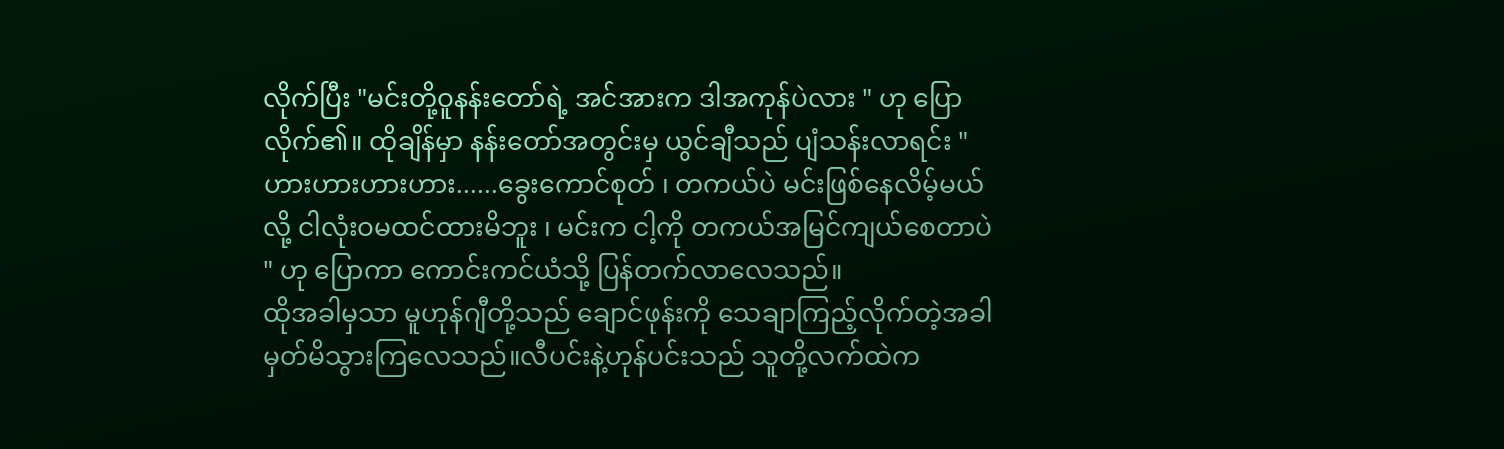လိုက်ပြီး "မင်းတို့ဝူနန်းတော်ရဲ့ အင်အားက ဒါအကုန်ပဲလား " ဟု ပြောလိုက်၏။ ထိုချိန်မှာ နန်းတော်အတွင်းမှ ယွင်ချီသည် ပျံသန်းလာရင်း "ဟားဟားဟားဟား......ခွေးကောင်စုတ် ၊ တကယ်ပဲ မင်းဖြစ်နေလိမ့်မယ်လို့ ငါလုံးဝမထင်ထားမိဘူး ၊ မင်းက ငါ့ကို တကယ်အမြင်ကျယ်စေတာပဲ " ဟု ပြောကာ ကောင်းကင်ယံသို့ ပြန်တက်လာလေသည်။
ထိုအခါမှသာ မူဟုန်ဂျီတို့သည် ချောင်ဖုန်းကို သေချာကြည့်လိုက်တဲ့အခါ မှတ်မိသွားကြလေသည်။လီပင်းနဲ့ဟုန်ပင်းသည် သူတို့လက်ထဲက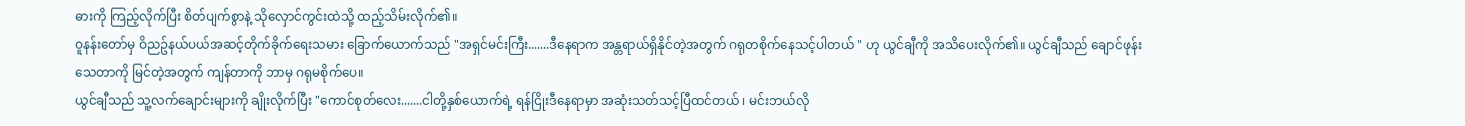ဓားကို ကြည့်လိုက်ပြီး စိတ်ပျက်စွာနဲ့ သိုလှောင်ကွင်းထဲသို့ ထည့်သိမ်းလိုက်၏။
ဝူနန်းတော်မှ ဝိညဥ်နယ်ပယ်အဆင့်တိုက်ခိုက်ရေးသမား ခြောက်ယောက်သည် "အရှင်မင်းကြီး.......ဒီနေရာက အန္တရာယ်ရှိနိုင်တဲ့အတွက် ဂရုတစိုက်နေသင့်ပါတယ် " ဟု ယွင်ချီကို အသိပေးလိုက်၏။ ယွင်ချီသည် ချောင်ဖုန်းသေတာကို မြင်တဲ့အတွက် ကျန်တာကို ဘာမှ ဂရုမစိုက်ပေ။
ယွင်ချီသည် သူ့လက်ချောင်းများကို ချိုးလိုက်ပြီး "ကောင်စုတ်လေး.......ငါတို့နှစ်ယောက်ရဲ့ ရန်ငြိုးဒီနေရာမှာ အဆုံးသတ်သင့်ပြီထင်တယ် ၊ မင်းဘယ်လို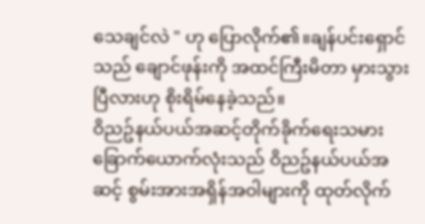သေချင်လဲ " ဟု ပြောလိုက်၏။ချန်ပင်းရှောင်သည် ချောင်ဖုန်းကို အထင်ကြီးမိတာ မှားသွားပြီလားဟု စိုးရိမ်နေခဲ့သည်။
ဝိညဥ်နယ်ပယ်အဆင့်တိုက်ခိုက်ရေးသမားခြောက်ယောက်လုံးသည် ဝိညဥ်နယ်ပယ်အဆင့် စွမ်းအားအရှိန်အဝါများကို ထုတ်လိုက်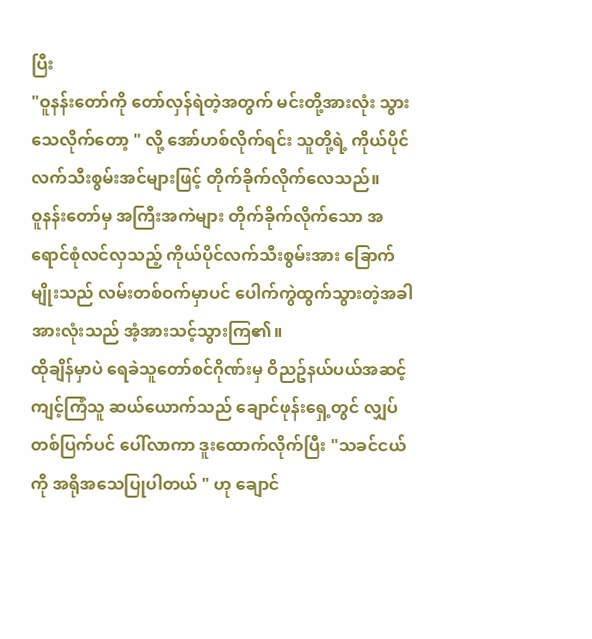ပြီး
"ဝူနန်းတော်ကို တော်လှန်ရဲတဲ့အတွက် မင်းတို့အားလုံး သွားသေလိုက်တော့ " လို့ အော်ဟစ်လိုက်ရင်း သူတို့ရဲ့ ကိုယ်ပိုင်လက်သီးစွမ်းအင်များဖြင့် တိုက်ခိုက်လိုက်လေသည်။
ဝူနန်းတော်မှ အကြီးအကဲများ တိုက်ခိုက်လိုက်သော အရောင်စုံလင်လှသည့် ကိုယ်ပိုင်လက်သီးစွမ်းအား ခြောက်မျိုးသည် လမ်းတစ်ဝက်မှာပင် ပေါက်ကွဲထွက်သွားတဲ့အခါ အားလုံးသည် အံ့အားသင့်သွားကြ၏။
ထိုချိန်မှာပဲ ရေခဲသူတော်စင်ဂိုဏ်းမှ ဝိညဥ်နယ်ပယ်အဆင့်ကျင့်ကြံသူ ဆယ်ယောက်သည် ချောင်ဖုန်းရှေ့တွင် လျှပ်တစ်ပြက်ပင် ပေါ်လာကာ ဒူးထောက်လိုက်ပြီး "သခင်ငယ်ကို အရိုအသေပြုပါတယ် " ဟု ချောင်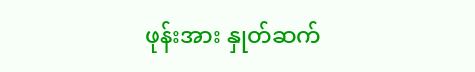ဖုန်းအား နှုတ်ဆက်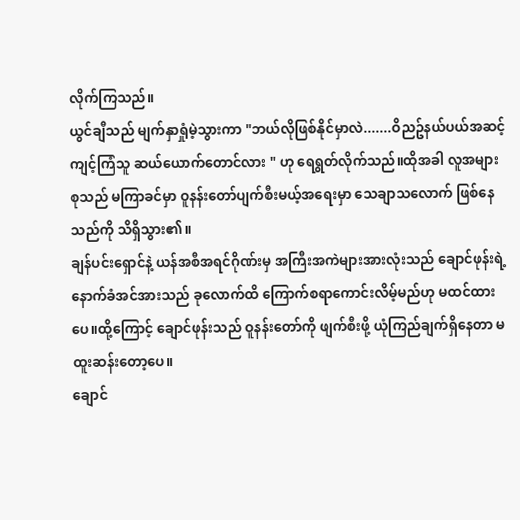လိုက်ကြသည်။
ယွင်ချီသည် မျက်နှာရှုံမဲ့သွားကာ "ဘယ်လိုဖြစ်နိုင်မှာလဲ.......ဝိညဥ်နယ်ပယ်အဆင့်ကျင့်ကြံသူ ဆယ်ယောက်တောင်လား " ဟု ရေရွတ်လိုက်သည်။ထိုအခါ လူအများစုသည် မကြာခင်မှာ ဝူနန်းတော်ပျက်စီးမယ့်အရေးမှာ သေချာသလောက် ဖြစ်နေသည်ကို သိရှိသွား၏။
ချန်ပင်းရှောင်နဲ့ ယန်အစီအရင်ဂိုဏ်းမှ အကြီးအကဲများအားလုံးသည် ချောင်ဖုန်းရဲ့ နောက်ခံအင်အားသည် ခုလောက်ထိ ကြောက်စရာကောင်းလိမ့်မည်ဟု မထင်ထားပေ။ထို့ကြောင့် ချောင်ဖုန်းသည် ဝူနန်းတော်ကို ဖျက်စီးဖို့ ယုံကြည်ချက်ရှိနေတာ မထူးဆန်းတော့ပေ။
ချောင်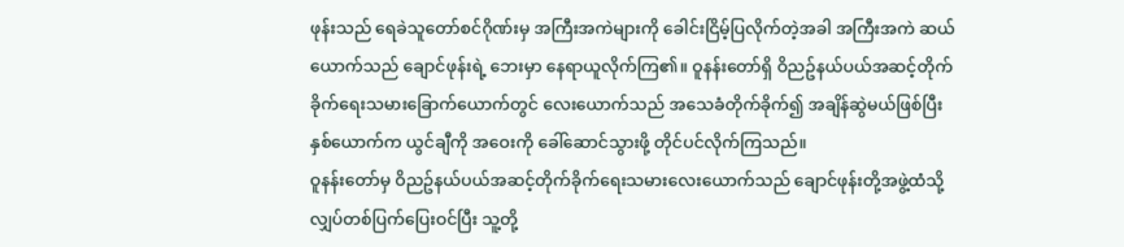ဖုန်းသည် ရေခဲသူတော်စင်ဂိုဏ်းမှ အကြီးအကဲများကို ခေါင်းငြိမ့်ပြလိုက်တဲ့အခါ အကြီးအကဲ ဆယ်ယောက်သည် ချောင်ဖုန်းရဲ့ ဘေးမှာ နေရာယူလိုက်ကြ၏။ ဝူနန်းတော်ရှိ ဝိညဥ်နယ်ပယ်အဆင့်တိုက်ခိုက်ရေးသမားခြောက်ယောက်တွင် လေးယောက်သည် အသေခံတိုက်ခိုက်၍ အချိန်ဆွဲမယ်ဖြစ်ပြီး နှစ်ယောက်က ယွင်ချီကို အဝေးကို ခေါ်ဆောင်သွားဖို့ တိုင်ပင်လိုက်ကြသည်။
ဝူနန်းတော်မှ ဝိညဥ်နယ်ပယ်အဆင့်တိုက်ခိုက်ရေးသမားလေးယောက်သည် ချောင်ဖုန်းတို့အဖွဲ့ထံသို့ လျှပ်တစ်ပြက်ပြေးဝင်ပြီး သူ့တို့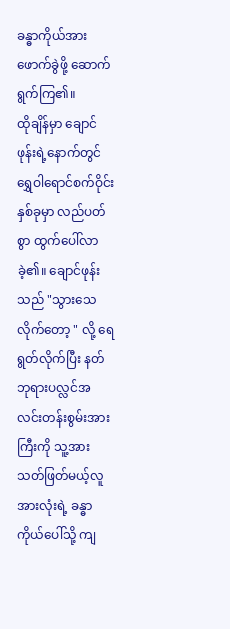ခန္ဓာကိုယ်အား ဖောက်ခွဲဖို့ ဆောက်ရွက်ကြ၏။
ထိုချိန်မှာ ချောင်ဖုန်းရဲ့နောက်တွင် ရွှေဝါရောင်စက်ဝိုင်း နှစ်ခုမှာ လည်ပတ်စွာ ထွက်ပေါ်လာခဲ့၏။ ချောင်ဖုန်းသည် "သွားသေလိုက်တော့ " လို့ ရေရွတ်လိုက်ပြီး နတ်ဘုရားပလ္လင်အလင်းတန်းစွမ်းအားကြီးကို သူ့အားသတ်ဖြတ်မယ့်လူအားလုံးရဲ့ ခန္ဓာကိုယ်ပေါ်သို့ ကျ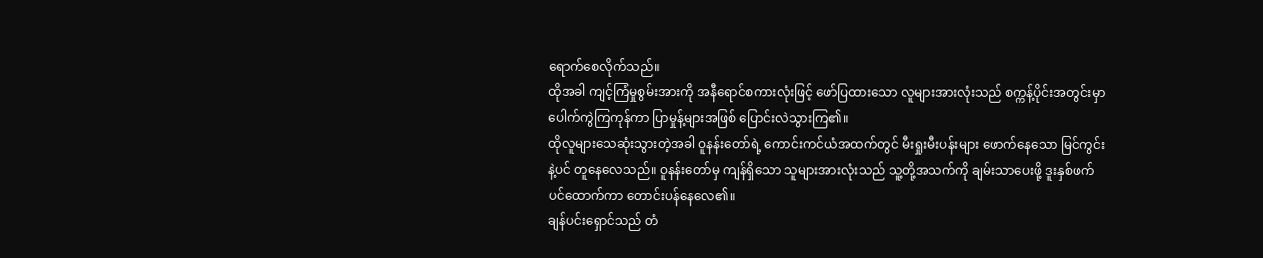ရောက်စေလိုက်သည်။
ထိုအခါ ကျင့်ကြံမှုစွမ်းအားကို အနီရောင်စကားလုံးဖြင့် ဖော်ပြထားသော လူများအားလုံးသည် စက္ကန့်ပိုင်းအတွင်းမှာ ပေါက်ကွဲကြကုန်ကာ ပြာမှုန့်များအဖြစ် ပြောင်းလဲသွားကြ၏။
ထိုလူများသေဆုံးသွားတဲ့အခါ ဝူနန်းတော်ရဲ့ ကောင်းကင်ယံအထက်တွင် မီးရှုးမီးပန်းများ ဖောက်နေသော မြင်ကွင်းနဲ့ပင် တူနေလေသည်။ ဝူနန်းတော်မှ ကျန်ရှိသော သူများအားလုံးသည် သူ့တို့အသက်ကို ချမ်းသာပေးဖို့ ဒူးနှစ်ဖက်ပင်ထောက်ကာ တောင်းပန်နေလေ၏။
ချန်ပင်းရှောင်သည် တံ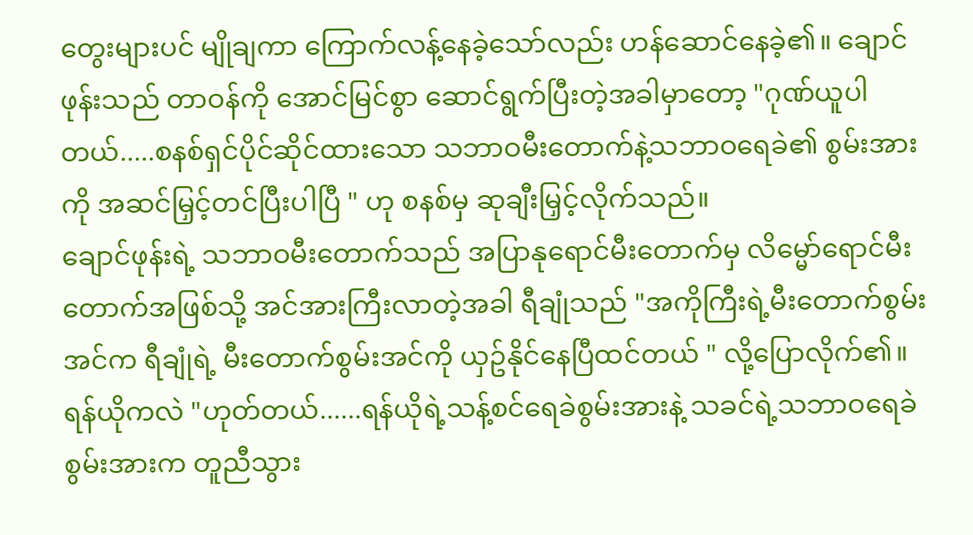တွေးများပင် မျိုချကာ ကြောက်လန့်နေခဲ့သော်လည်း ဟန်ဆောင်နေခဲ့၏။ ချောင်ဖုန်းသည် တာဝန်ကို အောင်မြင်စွာ ဆောင်ရွက်ပြီးတဲ့အခါမှာတော့ "ဂုဏ်ယူပါတယ်.....စနစ်ရှင်ပိုင်ဆိုင်ထားသော သဘာဝမီးတောက်နဲ့သဘာဝရေခဲ၏ စွမ်းအားကို အဆင်မြှင့်တင်ပြီးပါပြီ " ဟု စနစ်မှ ဆုချီးမြှင့်လိုက်သည်။
ချောင်ဖုန်းရဲ့ သဘာဝမီးတောက်သည် အပြာနုရောင်မီးတောက်မှ လိမ္မော်ရောင်မီးတောက်အဖြစ်သို့ အင်အားကြီးလာတဲ့အခါ ရီချုံသည် "အကိုကြီးရဲ့မီးတောက်စွမ်းအင်က ရီချုံရဲ့ မီးတောက်စွမ်းအင်ကို ယှဥ်နိုင်နေပြီထင်တယ် " လို့ပြောလိုက်၏။
ရန်ယိုကလဲ "ဟုတ်တယ်......ရန်ယိုရဲ့သန့်စင်ရေခဲစွမ်းအားနဲ့ သခင်ရဲ့သဘာဝရေခဲစွမ်းအားက တူညီသွား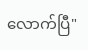လောက်ပြီ"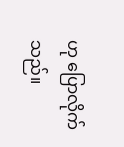ဟု ပြောလိုက်သည်။